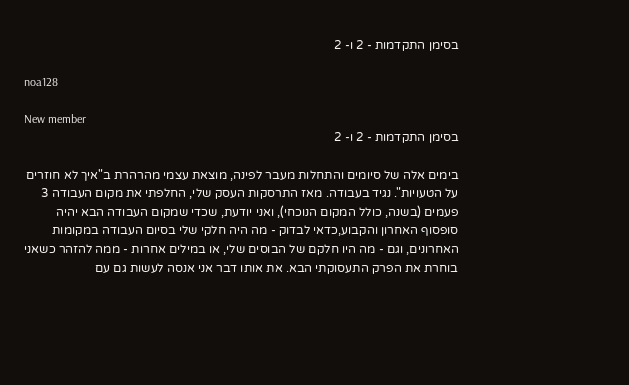בסימן התקדמות - 2 ו- 2

noa128

New member
בסימן התקדמות - 2 ו- 2

בימים אלה של סיומים והתחלות מעבר לפינה, מוצאת עצמי מהרהרת ב"איך לא חוזרים על הטעויות". נגיד בעבודה. מאז התרסקות העסק שלי, החלפתי את מקום העבודה 3 פעמים (בשנה, כולל המקום הנוכחי), ואני יודעת, שכדי שמקום העבודה הבא יהיה סופסוף האחרון והקבוע,כדאי לבדוק - מה היה חלקי שלי בסיום העבודה במקומות האחרונים, וגם - מה היו חלקם של הבוסים שלי, או במילים אחרות - ממה להזהר כשאני בוחרת את הפרק התעסוקתי הבא. את אותו דבר אני אנסה לעשות גם עם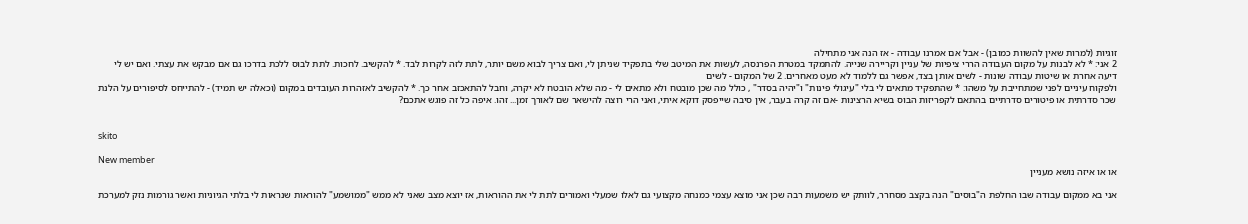זוגיות (למרות שאין להשוות כמובן) - אבל אם אמרנו עבודה - אז הנה אני מתחילה
2 אני: * לא לבנות על מקום העבודה הררי ציפיות של עניין וקריירה שנייה. להתמקד במטרת הפרנסה, לעשות את המיטב שלי בתפקיד שניתן לי, ואם צריך לבוא משם יותר, לתת לזה לקרות לבד. * להקשיב. לחכות. לתת לבוס ללכת בדרכו גם אם מבקש את עצתי. ואם יש לי דיעה אחרת או שיטות עבודה שונות - לשים אותן בצד, אפשר גם ללמוד לא מעט מאחרים. 2 של המקום - לשים
ולפקוח עיניים לפני שמתחייבת על משהו: * שהתפקיד מתאים לי בלי "עיגולי פינות" ו"יהיה בסדר" , כולל מה שכן מובטח ולא מתאים לי - מה שלא הובטח לא יקרה, וחבל להתאכזב אחר כך. * להקשיב לאזהרות העובדים במקום (וכאלה יש תמיד) - להתייחס לסיפורים על הלנת שכר סדרתית או פיטורים סדרתיים בהתאם לקפריזות הבוס בשיא הרצינות -אם זה קרה בעבר, אין סיבה שייפסק דוקא איתי, ואני הרי רוצה להישאר שם לאורך זמן... זהו. איפה כל זה פוגש אתכם?


skito

New member
או או איזה נושא מעניין

אני בא ממקום עבודה שבו החלפת ה"בוסים" הנה בקצב מסחרר, לוותק יש משמעות רבה שכן אני מוצא עצמי כמנחה מקצועי גם לאלו שמעלי ואמורים לתת לי את ההוראות, אז יוצא מצב שאני לא ממש "ממושמע" להוראות שנראות לי בלתי הגיוניות ואשר גורמות נזק למערכת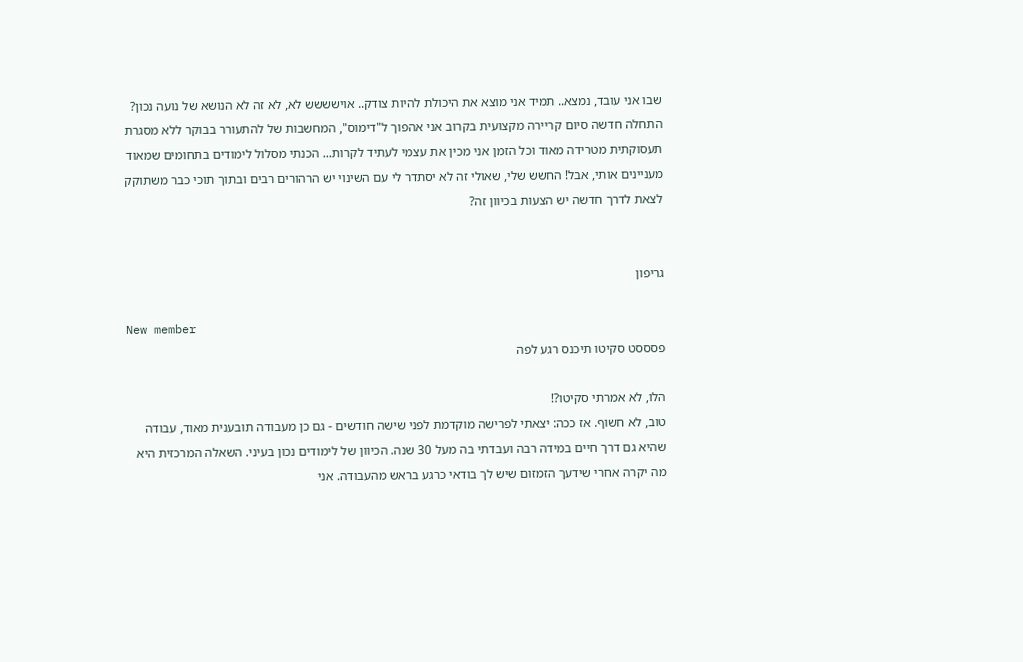שבו אני עובד, נמצא.. תמיד אני מוצא את היכולת להיות צודק.. אוישששש לא, לא זה לא הנושא של נועה נכון? התחלה חדשה סיום קריירה מקצועית בקרוב אני אהפוך ל"דימוס", המחשבות של להתעורר בבוקר ללא מסגרת תעסוקתית מטרידה מאוד וכל הזמן אני מכין את עצמי לעתיד לקרות... הכנתי מסלול לימודים בתחומים שמאוד מעניינים אותי, אבל! החשש שלי, שאולי זה לא יסתדר לי עם השינוי יש הרהורים רבים ובתוך תוכי כבר משתוקק לצאת לדרך חדשה יש הצעות בכיוון זה?


גריפון

New member
פסססט סקיטו תיכנס רגע לפה

הלו, לא אמרתי סקיטו?!
טוב, לא חשוף. אז ככה: יצאתי לפרישה מוקדמת לפני שישה חודשים - גם כן מעבודה תובענית מאוד, עבודה שהיא גם דרך חיים במידה רבה ועבדתי בה מעל 30 שנה. הכיוון של לימודים נכון בעיני. השאלה המרכזית היא מה יקרה אחרי שידעך הזמזום שיש לך בודאי כרגע בראש מהעבודה. אני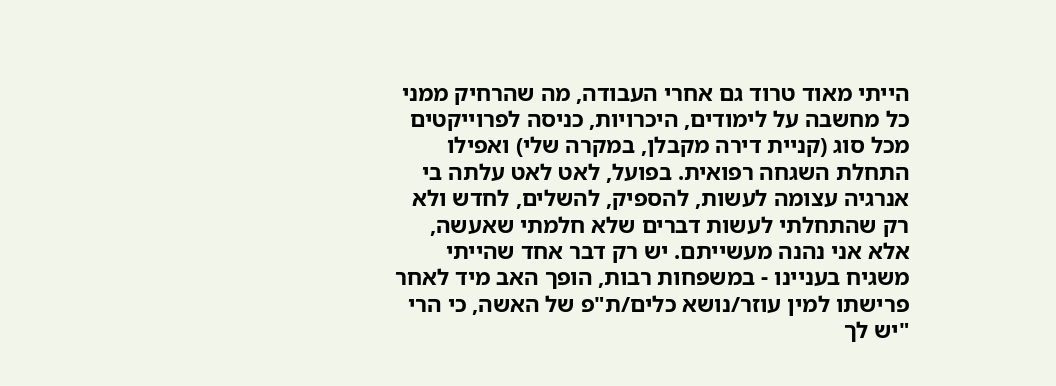הייתי מאוד טרוד גם אחרי העבודה, מה שהרחיק ממני כל מחשבה על לימודים, היכרויות, כניסה לפרוייקטים מכל סוג (קניית דירה מקבלן, במקרה שלי) ואפילו התחלת השגחה רפואית. בפועל, לאט לאט עלתה בי אנרגיה עצומה לעשות, להספיק, להשלים, לחדש ולא רק שהתחלתי לעשות דברים שלא חלמתי שאעשה, אלא אני נהנה מעשייתם. יש רק דבר אחד שהייתי משגיח בעניינו - במשפחות רבות, הופך האב מיד לאחר פרישתו למין עוזר/נושא כלים/ת"פ של האשה, כי הרי "יש לך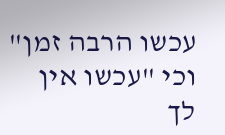עכשו הרבה זמן" וכי "עכשו אין לך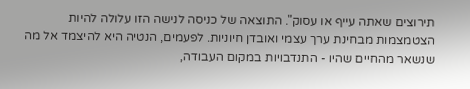תירוצים שאתה עייף או עסוק". התוצאה של כניסה לנישה הזו עלולה להיות הצטמצמות מבחינת ערך עצמי ואובדן חיוניות. לפעמים, הנטיה היא להיצמד אל מה שנשאר מהחיים שהיו - התנדבויות במקום העבודה,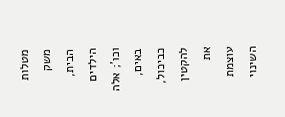מטלות משק הבית, הילדים וכו'; אלה באים, כביכול, להקטין את עוצמת השינוי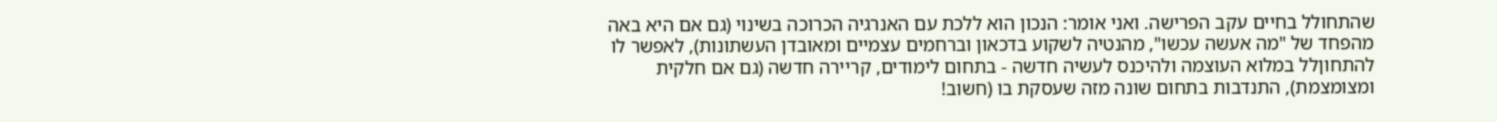שהתחולל בחיים עקב הפרישה. ואני אומר: הנכון הוא ללכת עם האנרגיה הכרוכה בשינוי (גם אם היא באה מהפחד של "מה אעשה עכשו", מהנטיה לשקוע בדכאון וברחמים עצמיים ומאובדן העשתונות), לאפשר לו להתחוןלל במלוא העוצמה ולהיכנס לעשיה חדשה - בתחום לימודים, קריירה חדשה (גם אם חלקית ומצומצמת), התנדבות בתחום שונה מזה שעסקת בו (חשוב!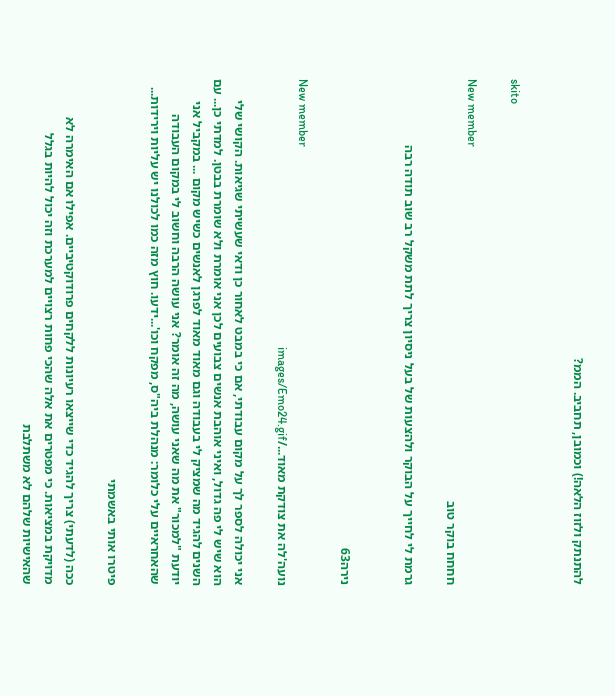להתנתק ולזוז הלאה!) וכמובן, תחביב. הממ?


skito

New member
חחחח בוקר טוב

גרמת לי לחייך על הבוקר ולהצעות של בעל ניסיון צריך לתת משקל רב שוב תודה רבה


נירה63

New member
נועה'לה את צודקת מאוד.../images/Emo24.gif

אני יכולה לספר לך על מקום עבודתי, אם כי במבט לאחור כן ודאי שעשיתי שגיאות. הקושי שלי הוא שיש לי פה גדול, ואיני אוהבת אנשים צבועים לכן אני אומרת ולא שומרת בבטן. למדתי כן... עם השנים להגיד מה שמציק לי בעבודה וגם מאוד מאוד לפרגן לאנשים כשיש מקום ... במקביל אני יודעת "למכור" את מה שאני עושה, מה זה אומר? אני עושה הרבה וחשוב לי במקום העבודה שהאחראיים עלי כלומר: מנהלת ביה"ס, מפקח וכו'...ידעו. חוץ מזה כמו לכולנו יש עליות וירידות...

פיטרו אותי באשמתי

ככה (לדעתי) צריך להגיד כדי שייצאו רעיונות ללקחים פרודוקטיביים. אפילו אם האימרה לא מדויקת במציאות. כי מפטרים את אלה שהכי פחות רצויים למערכת וזה יכול להיות בגלל שהאישיות שלהם לא משתלבת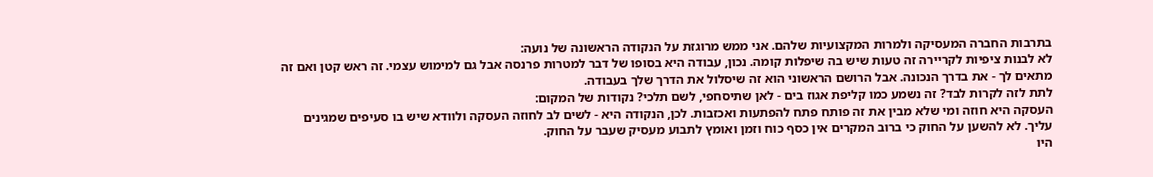בתרבות החברה המעסיקה ולמרות המקצועיות שלהם. אני ממש מרוגזת על הנקודה הראשונה של נועה:
לא לבנות ציפיות לקריירה זה טעות שיש בה שיפלות קומה. נכון, עבודה היא בסופו של דבר למטרות פרנסה אבל גם למימוש עצמי. זה ראש קטן ואם זה מתאים לך - את בדרך הנכונה. אבל הרושם הראשוני הוא זה שיסלול את הדרך שלך בעבודה.
לתת לזה לקרות לבד? זה נשמע כמו קליפת אגוז בים - לאן שתיסחפי, לשם תלכי? נקודות של המקום:
העסקה היא חוזה ומי שלא מבין את זה פותח פתח להפתעות ואכזבות. לכן, הנקודה היא - לשים לב לחוזה העסקה ולוודא שיש בו סעיפים שמגינים עליך. לא להשען על החוק כי ברוב המקרים אין כסף כוח וזמן ואומץ לתבוע מעסיק שעבר על החוק.
היו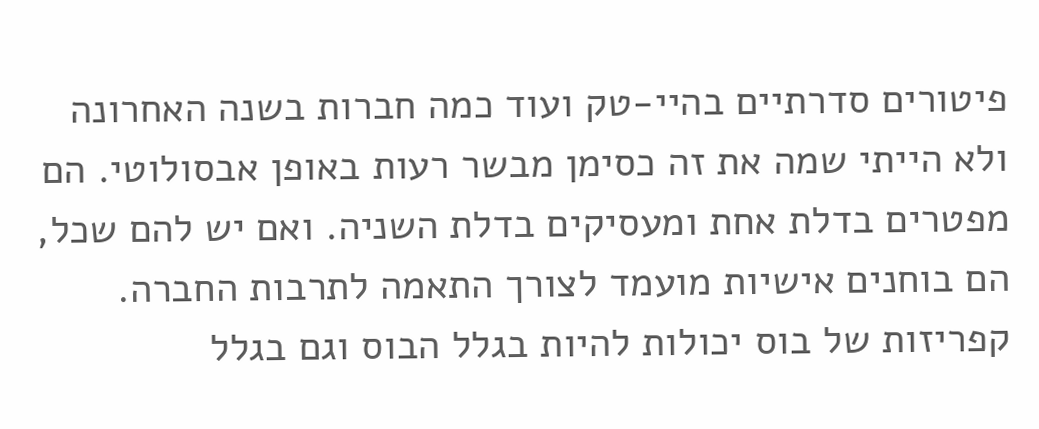פיטורים סדרתיים בהיי-טק ועוד כמה חברות בשנה האחרונה ולא הייתי שמה את זה כסימן מבשר רעות באופן אבסולוטי. הם מפטרים בדלת אחת ומעסיקים בדלת השניה. ואם יש להם שכל, הם בוחנים אישיות מועמד לצורך התאמה לתרבות החברה.
קפריזות של בוס יכולות להיות בגלל הבוס וגם בגלל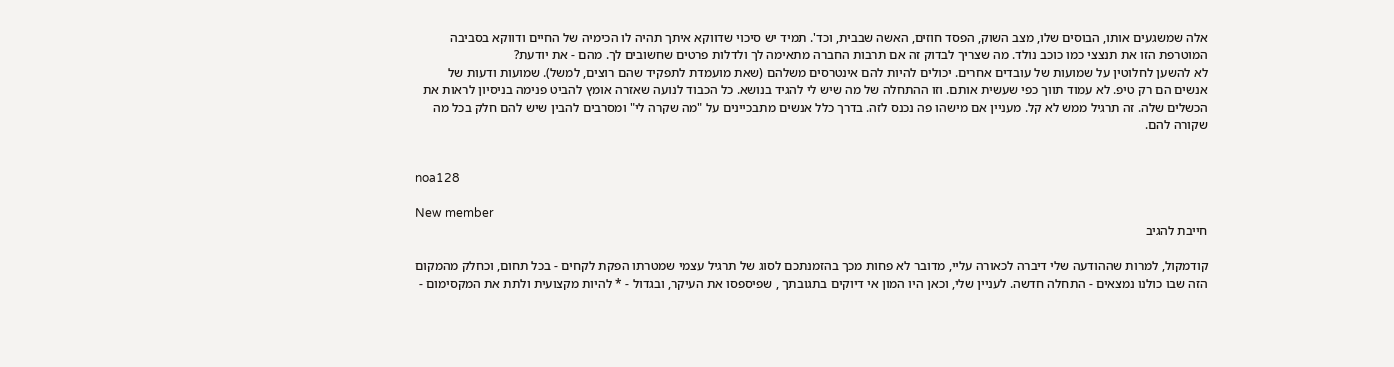אלה שמשגעים אותו, הבוסים שלו, מצב השוק, הפסד חוזים, האשה שבבית, וכד'. תמיד יש סיכוי שדווקא איתך תהיה לו הכימיה של החיים ודווקא בסביבה המוטרפת הזו את תנצצי כמו כוכב נולד. מה שצריך לבדוק זה אם תרבות החברה מתאימה לך ולדלות פרטים שחשובים לך. מהם - את יודעת?
לא להשען לחלוטין על שמועות של עובדים אחרים. יכולים להיות להם אינטרסים משלהם (שאת מועמדת לתפקיד שהם רוצים, למשל). שמועות ודעות של אנשים הם רק טיפ. לא עמוד תווך כפי שעשית אותם. וזו ההתחלה של מה שיש לי להגיד בנושא. כל הכבוד לנועה שאזרה אומץ להביט פנימה בניסיון לראות את הכשלים שלה. זה תרגיל ממש לא קל. מעניין אם מישהו פה נכנס לזה. בדרך כלל אנשים מתבכיינים על "מה שקרה לי" ומסרבים להבין שיש להם חלק בכל מה שקורה להם.


noa128

New member
חייבת להגיב

קודמקול, למרות שההודעה שלי דיברה לכאורה עליי, מדובר לא פחות מכך בהזמנתכם לסוג של תרגיל עצמי שמטרתו הפקת לקחים - בכל תחום, וכחלק מהמקום הזה שבו כולנו נמצאים - התחלה חדשה. לעניין שלי, וכאן היו המון אי דיוקים בתגובתך , שפיספסו את העיקר, ובגדול - * להיות מקצועית ולתת את המקסימום -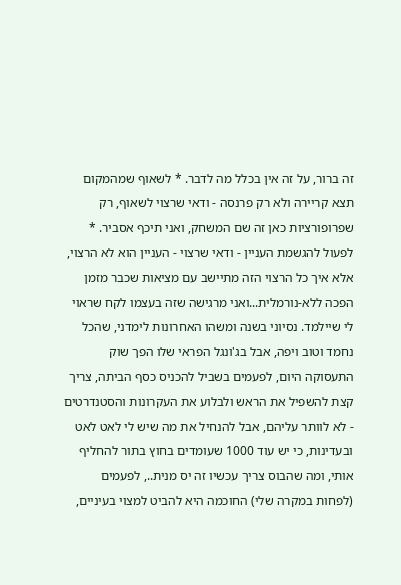זה ברור, על זה אין בכלל מה לדבר. * לשאוף שמהמקום תצא קריירה ולא רק פרנסה - ודאי שרצוי לשאוף, רק שפרופורציות כאן זה שם המשחק, ואני תיכף אסביר. * לפעול להגשמת העניין - ודאי שרצוי - העניין הוא לא הרצוי, אלא איך כל הרצוי הזה מתיישב עם מציאות שכבר מזמן הפכה ללא-נורמלית...ואני מרגישה שזה בעצמו לקח שראוי לי שיילמד. נסיוני בשנה ומשהו האחרונות לימדני, שהכל נחמד וטוב ויפה, אבל בג'ונגל הפראי שלו הפך שוק התעסוקה היום, לפעמים בשביל להכניס כסף הביתה, צריך קצת להשפיל את הראש ולבלוע את העקרונות והסטנדרטים - לא לוותר עליהם, אבל להנחיל את מה שיש לי לאט לאט ובעדינות, כי יש עוד 1000 שעומדים בחוץ בתור להחליף אותי, ומה שהבוס צריך עכשיו זה יס מנית.., לפעמים (לפחות במקרה שלי) החוכמה היא להביט למצוי בעיניים,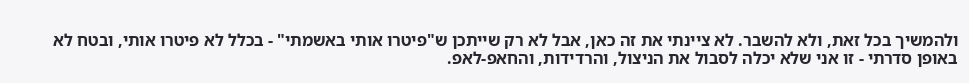ולהמשיך בכל זאת, ולא להשבר. לא ציינתי את זה כאן, אבל לא רק שייתכן ש"פיטרו אותי באשמתי" - בכלל לא פיטרו אותי, ובטח לא באופן סדרתי - זו אני שלא יכלה לסבול את הניצול, והרדידות, והחאפ-לאפ.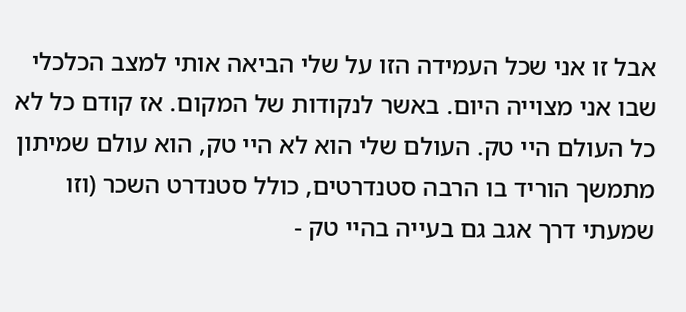אבל זו אני שכל העמידה הזו על שלי הביאה אותי למצב הכלכלי שבו אני מצוייה היום. באשר לנקודות של המקום. אז קודם כל לא כל העולם היי טק. העולם שלי הוא לא היי טק, הוא עולם שמיתון מתמשך הוריד בו הרבה סטנדרטים, כולל סטנדרט השכר (וזו שמעתי דרך אגב גם בעייה בהיי טק -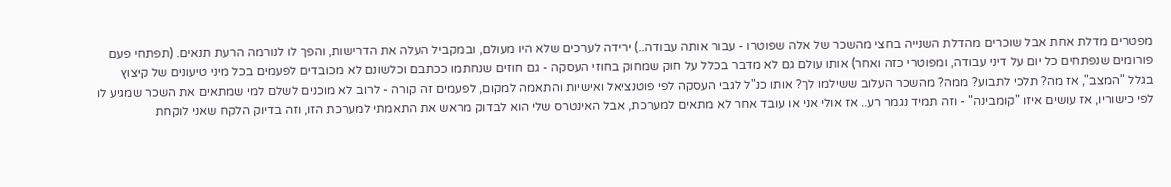מפטרים מדלת אחת אבל שוכרים מהדלת השנייה בחצי מהשכר של אלה שפוטרו - עבור אותה עבודה..) ירידה לערכים שלא היו מעולם, ובמקביל העלה את הדרישות, והפך לו לנורמה הרעת תנאים. (תפתחי פעם פורומים שנפתחים כל יום על דיני עבודה, ומפוטרי כזה ואחר) אותו עולם גם לא מדבר בכלל על חוק שמחוק בחוזי העסקה - גם חוזים שנחתמו ככתבם וכלשונם לא מכובדים לפעמים בכל מיני טיעונים של קיצוץ בגלל "המצב", אז מה? תלכי לתבוע? ממה? מהשכר העלוב ששילמו לך? אותו כנ"ל לגבי העסקה לפי פוטנציאל ואישיות והתאמה למקום, לפעמים זה קורה - לרוב לא מוכנים לשלם למי שמתאים את השכר שמגיע לו לפי כישוריו, אז עושים איזו "קומבינה" - וזה תמיד נגמר רע.. אז אולי אני או עובד אחר לא מתאים למערכת, אבל האינטרס שלי הוא לבדוק מראש את התאמתי למערכת הזו, וזה בדיוק הלקח שאני לוקחת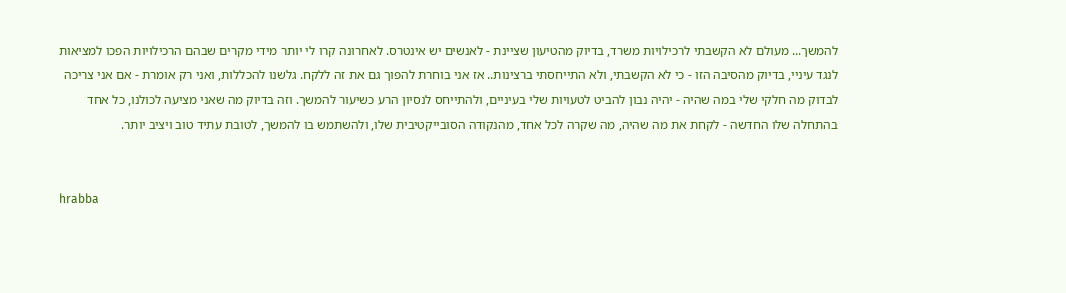להמשך... מעולם לא הקשבתי לרכילויות משרד, בדיוק מהטיעון שציינת - לאנשים יש אינטרס. לאחרונה קרו לי יותר מידי מקרים שבהם הרכילויות הפכו למציאות לנגד עיניי, בדיוק מהסיבה הזו - כי לא הקשבתי, ולא התייחסתי ברצינות.. אז אני בוחרת להפוך גם את זה ללקח. גלשנו להכללות, ואני רק אומרת - אם אני צריכה לבדוק מה חלקי שלי במה שהיה - יהיה נבון להביט לטעויות שלי בעיניים, ולהתייחס לנסיון הרע כשיעור להמשך. וזה בדיוק מה שאני מציעה לכולנו, כל אחד בהתחלה שלו החדשה - לקחת את מה שהיה, מה שקרה לכל אחד, מהנקודה הסובייקטיבית שלו, ולהשתמש בו להמשך, לטובת עתיד טוב ויציב יותר.


hrabba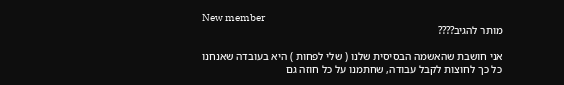New member
מותר להגיב????

אני חושבת שהאשמה הבסיסית שלנו ( שלי לפחות ) היא בעובדה שאנחנו כל כך לחוצות לקבל עבודה, שחתמנו על כל חוזה גם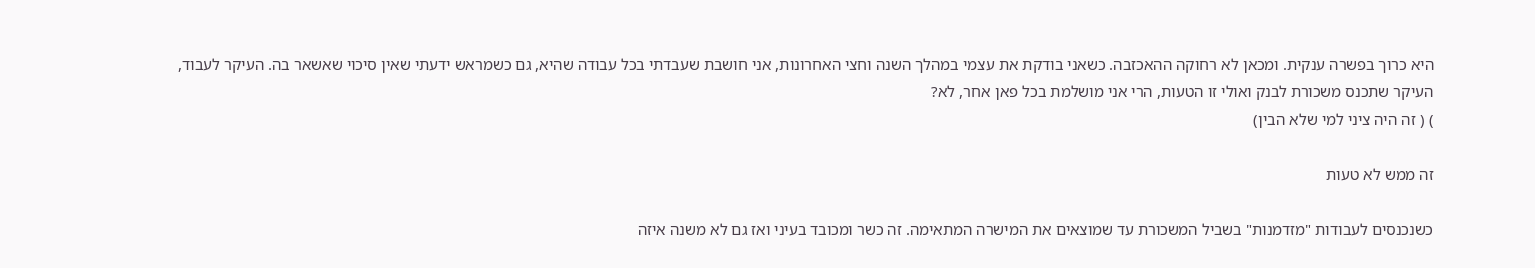היא כרוך בפשרה ענקית. ומכאן לא רחוקה ההאכזבה. כשאני בודקת את עצמי במהלך השנה וחצי האחרונות, אני חושבת שעבדתי בכל עבודה שהיא, גם כשמראש ידעתי שאין סיכוי שאשאר בה. העיקר לעבוד, העיקר שתכנס משכורת לבנק ואולי זו הטעות, הרי אני מושלמת בכל פאן אחר, לא?
) ( זה היה ציני למי שלא הבין)

זה ממש לא טעות

כשנכנסים לעבודות "מזדמנות" בשביל המשכורת עד שמוצאים את המישרה המתאימה. זה כשר ומכובד בעיני ואז גם לא משנה איזה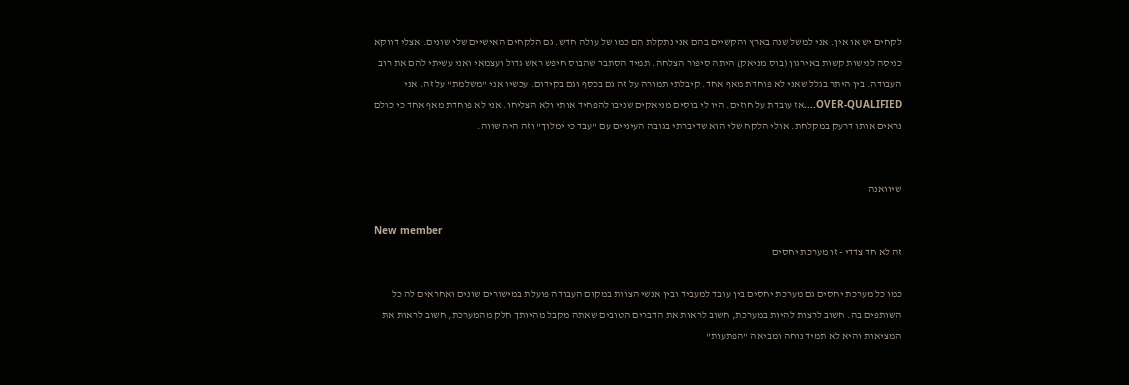לקחים יש או אין. אני למשל שנה בארץ והקשיים בהם אני נתקלת הם כמו של עולה חדש. גם הלקחים האישיים שלי שונים. אצלי דווקא כניסה לנישות קשות באירגון (בוס מניאק) היתה סיפור הצלחה. תמיד הסתבר שהבוס חיפש ראש גדול ועצמאי ואני עשיתי להם את רוב העבודה. בין היתר בגלל שאני לא פוחדת מאף אחד. קיבלתי תמורה על זה גם בכסף וגם בקידום. עכשיו אני "משלמת" על זה. אני OVER-QUALIFIED....אז עובדת על חוזים. היו לי בוסים מניאקים שניבו להפחיד אותי ולא הצליחו. אני לא פוחדת מאף אחד כי כולם נראים אותו דרעק במקלחת. אולי הלקח שלי הוא שדיברתי בגובה העיניים עם "עבד כי ימלוך" וזה היה שווה.


שיוואנה

New member
זה לא חד צדדי - זו מערכת יחסים

כמו כל מערכת יחסים גם מערכת יחסים בין עובד למעביד ובין אנשי הצוות במקום העבודה פועלת במישורים שונים ואחראים לה כל השותפים בה. חשוב לרצות להיות במערכת, חשוב לראות את הדברים הטובים שאתה מקבל מהיותך חלק מהמערכת, חשוב לראות את המציאות והיא לא תמיד נוחה ומביאה "הפתעות"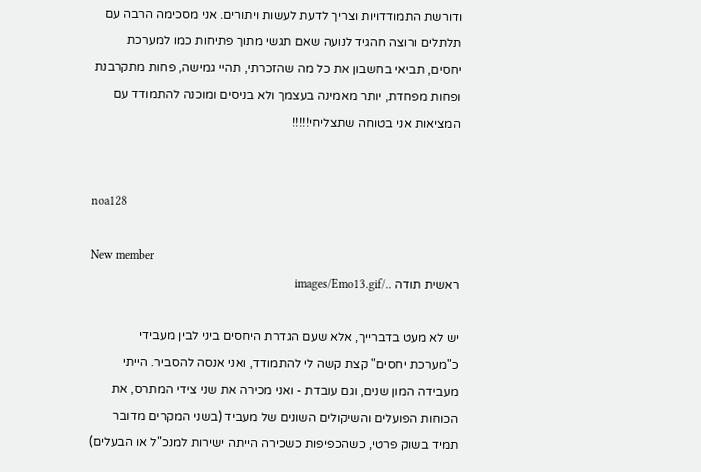ודורשת התמודדויות וצריך לדעת לעשות ויתורים. אני מסכימה הרבה עם תלתלים ורוצה חהגיד לנועה שאם תגשי מתוך פתיחות כמו למערכת יחסים, תביאי בחשבון את כל מה שהזכרתי, תהיי גמישה, פחות מתקרבנת ופחות מפחדת, יותר מאמינה בעצמך ולא בניסים ומוכנה להתמודד עם המציאות אני בטוחה שתצליחי!!!!!


noa128

New member
ראשית תודה ../images/Emo13.gif

יש לא מעט בדברייך, אלא שעם הגדרת היחסים ביני לבין מעבידי כ"מערכת יחסים" קצת קשה לי להתמודד, ואני אנסה להסביר. הייתי מעבידה המון שנים, וגם עובדת - ואני מכירה את שני צידי המתרס, את הכוחות הפועלים והשיקולים השונים של מעביד (בשני המקרים מדובר תמיד בשוק פרטי, כשהכפיפות כשכירה הייתה ישירות למנכ"ל או הבעלים)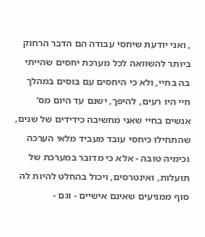, ואני יודעת שיחסי עבודה הם הדבר הרחוק ביותר להשוואה לכל מערכת יחסים שהייתי בה בחיי, ולא כי היחסים עם בוסים במהלך חיי היו רעים, להיפך, ישנם עד היום מס' אנשים בחיי שאני מחשיבה כידידים של שנים, שהתחילו כיחסי עובד מעביד מלאי הערכה וכימיה טובה - אלא כי מדובר במערכת של תועלות, ואינטרסים, ויכול בהחלט להיות לה סוף ממניעים שאינם אישיים - וגם -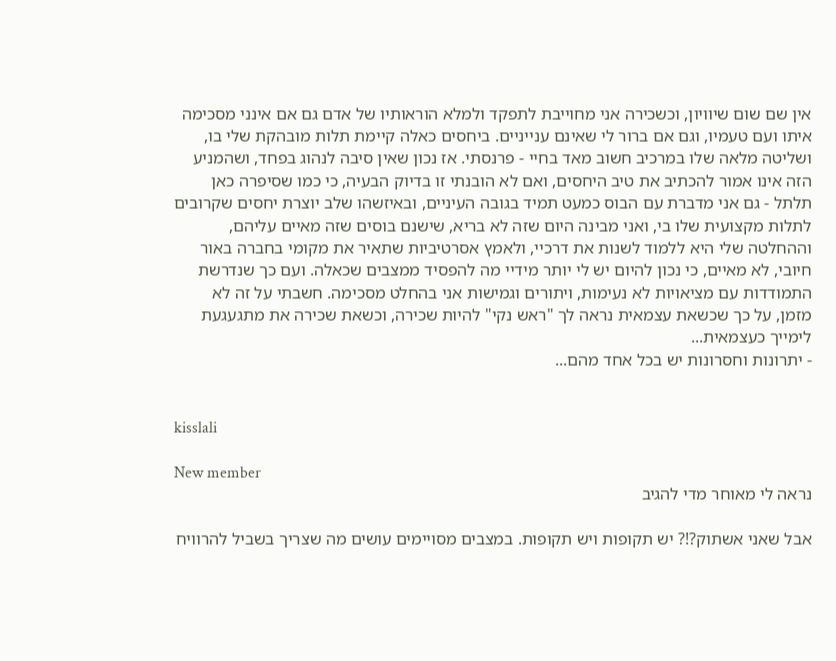אין שם שום שיוויון, וכשכירה אני מחוייבת לתפקד ולמלא הוראותיו של אדם גם אם אינני מסכימה איתו ועם טעמיו, וגם אם ברור לי שאינם ענייניים. ביחסים כאלה קיימת תלות מובהקת שלי בו, ושליטה מלאה שלו במרכיב חשוב מאד בחיי - פרנסתי. אז נכון שאין סיבה לנהוג בפחד, ושהמניע הזה אינו אמור להכתיב את טיב היחסים, ואם לא הובנתי זו בדיוק הבעיה, כי כמו שסיפרה כאן תלתל - גם אני מדברת עם הבוס כמעט תמיד בגובה העיניים, ובאיזשהו שלב יוצרת יחסים שקרובים לתלות מקצועית שלו בי, ואני מבינה היום שזה לא בריא, שישנם בוסים שזה מאיים עליהם, וההחלטה שלי היא ללמוד לשנות את דרכיי, ולאמץ אסרטיביות שתאיר את מקומי בחברה באור חיובי, לא מאיים, כי נכון להיום יש לי יותר מידיי מה להפסיד ממצבים שכאלה. ועם כך שנדרשת התמודדות עם מציאויות לא נעימות, ויתורים וגמישות אני בהחלט מסכימה. חשבתי על זה לא מזמן, על כך שכשאת עצמאית נראה לך "ראש נקי" להיות שכירה, וכשאת שכירה את מתגעגעת לימייך כעצמאית...
- יתרונות וחסרונות יש בכל אחד מהם...


kisslali

New member
נראה לי מאוחר מדי להגיב

אבל שאני אשתוק?!? יש תקופות ויש תקופות. במצבים מסויימים עושים מה שצריך בשביל להרוויח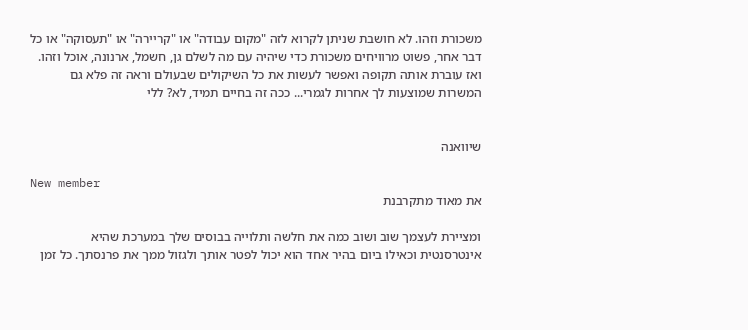משכורת וזהו. לא חושבת שניתן לקרוא לזה "מקום עבודה" או "קריירה" או "תעסוקה" או כל דבר אחר, פשוט מרוויחים משכורת כדי שיהיה עם מה לשלם גן, חשמל, ארנונה, אוכל וזהו. ואז עוברת אותה תקופה ואפשר לעשות את כל השיקולים שבעולם וראה זה פלא גם המשרות שמוצעות לך אחרות לגמרי... ככה זה בחיים תמיד, לא? ללי


שיוואנה

New member
את מאוד מתקרבנת

ומציירת לעצמך שוב ושוב כמה את חלשה ותלוייה בבוסים שלך במערכת שהיא אינטרסנטית וכאילו ביום בהיר אחד הוא יכול לפטר אותך ולגזול ממך את פרנסתך. כל זמן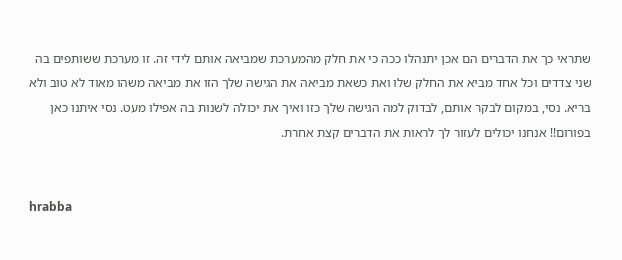שתראי כך את הדברים הם אכן יתנהלו ככה כי את חלק מהמערכת שמביאה אותם לידי זה. זו מערכת ששותפים בה שני צדדים וכל אחד מביא את החלק שלו ואת כשאת מביאה את הגישה שלך הזו את מביאה משהו מאוד לא טוב ולא בריא. נסי, במקום לבקר אותם, לבדוק למה הגישה שלך כזו ואיך את יכולה לשנות בה אפילו מעט. נסי איתנו כאן בפורום!! אנחנו יכולים לעזור לך לראות את הדברים קצת אחרת.


hrabba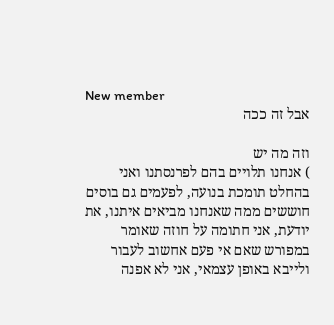New member
אבל זה ככה

וזה מה יש
) אנחנו תלויים בהם לפרנסתנו ואני בהחלט תומכת בנועה, לפעמים גם בוסים חוששים ממה שאנחנו מביאים איתנו, את יודעת, אני חתומה על חוזה שאומר במפורש שאם אי פעם אחשוב לעבור ולייבא באופן עצמאי, אני לא אפנה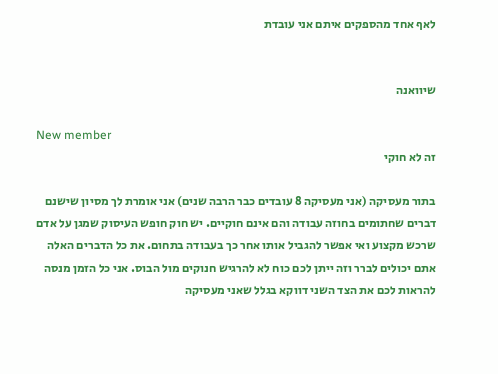לאף אחד מהספקים איתם אני עובדת


שיוואנה

New member
זה לא חוקי

בתור מעסיקה (אני מעסיקה 8 עובדים כבר הרבה שנים) אני אומרת לך מסיון שישנם דברים שחתומים בחוזה עבודה והם אינם חוקיים. יש חוק חופש העיסוק שמגן על אדם שרכש מקצוע ואי אפשר להגביל אותו אחר כך בעבודה בתחום. את כל הדברים האלה אתם יכולים לברר וזה ייתן לכם כוח לא להרגיש חנוקים מול הבוס. אני כל הזמן מנסה להראות לכם את הצד השני דווקא בגלל שאני מעסיקה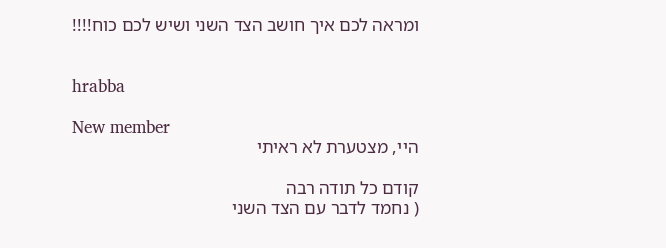ומראה לכם איך חושב הצד השני ושיש לכם כוח!!!!


hrabba

New member
היי, מצטערת לא ראיתי

קודם כל תודה רבה
( נחמד לדבר עם הצד השני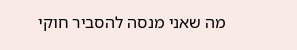מה שאני מנסה להסביר חוקי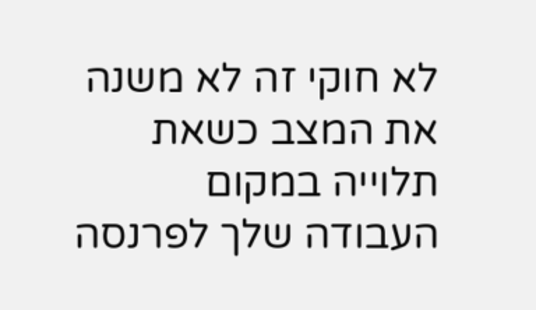לא חוקי זה לא משנה את המצב כשאת תלוייה במקום העבודה שלך לפרנסה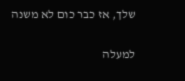שלך, אז כבר כום לא משנה

למעלה